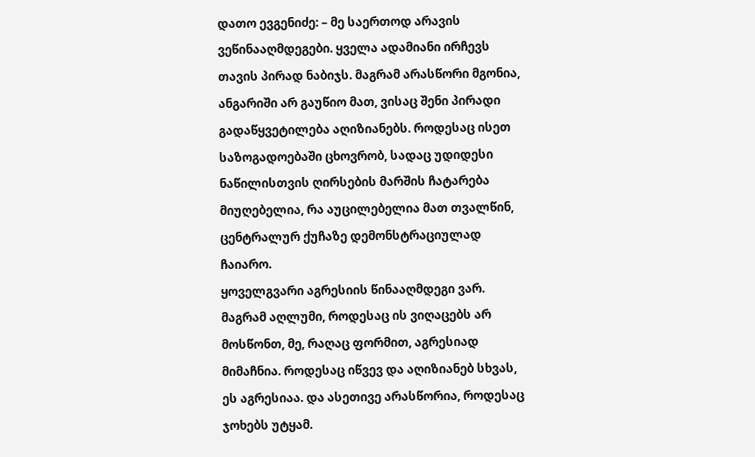დათო ევგენიძე: – მე საერთოდ არავის ვეწინააღმდეგები. ყველა ადამიანი ირჩევს თავის პირად ნაბიჯს. მაგრამ არასწორი მგონია, ანგარიში არ გაუწიო მათ, ვისაც შენი პირადი გადაწყვეტილება აღიზიანებს. როდესაც ისეთ საზოგადოებაში ცხოვრობ, სადაც უდიდესი ნაწილისთვის ღირსების მარშის ჩატარება მიუღებელია, რა აუცილებელია მათ თვალწინ, ცენტრალურ ქუჩაზე დემონსტრაციულად ჩაიარო.
ყოველგვარი აგრესიის წინააღმდეგი ვარ. მაგრამ აღლუმი, როდესაც ის ვიღაცებს არ მოსწონთ, მე, რაღაც ფორმით, აგრესიად მიმაჩნია. როდესაც იწვევ და აღიზიანებ სხვას, ეს აგრესიაა. და ასეთივე არასწორია, როდესაც ჯოხებს უტყამ.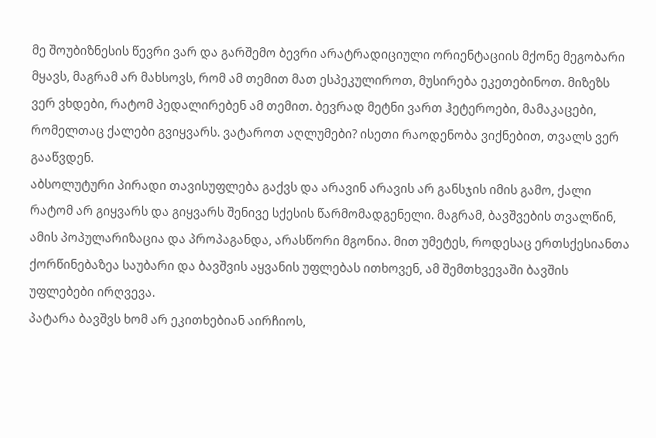მე შოუბიზნესის წევრი ვარ და გარშემო ბევრი არატრადიციული ორიენტაციის მქონე მეგობარი მყავს, მაგრამ არ მახსოვს, რომ ამ თემით მათ ესპეკულიროთ, მუსირება ეკეთებინოთ. მიზეზს ვერ ვხდები, რატომ პედალირებენ ამ თემით. ბევრად მეტნი ვართ ჰეტეროები, მამაკაცები, რომელთაც ქალები გვიყვარს. ვატაროთ აღლუმები? ისეთი რაოდენობა ვიქნებით, თვალს ვერ გააწვდენ.
აბსოლუტური პირადი თავისუფლება გაქვს და არავინ არავის არ განსჯის იმის გამო, ქალი რატომ არ გიყვარს და გიყვარს შენივე სქესის წარმომადგენელი. მაგრამ, ბავშვების თვალწინ, ამის პოპულარიზაცია და პროპაგანდა, არასწორი მგონია. მით უმეტეს, როდესაც ერთსქესიანთა ქორწინებაზეა საუბარი და ბავშვის აყვანის უფლებას ითხოვენ, ამ შემთხვევაში ბავშის უფლებები ირღვევა.
პატარა ბავშვს ხომ არ ეკითხებიან აირჩიოს,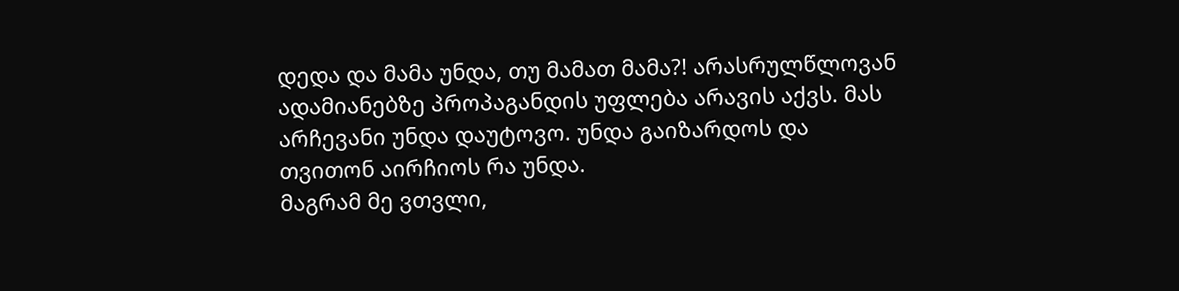დედა და მამა უნდა, თუ მამათ მამა?! არასრულწლოვან ადამიანებზე პროპაგანდის უფლება არავის აქვს. მას არჩევანი უნდა დაუტოვო. უნდა გაიზარდოს და თვითონ აირჩიოს რა უნდა.
მაგრამ მე ვთვლი,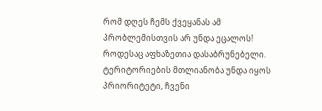რომ დღეს ჩემს ქვეყანას ამ პრობლემისთვის არ უნდა ეცალოს! როდესაც აფხაზეთია დასაბრუნებელი. ტერიტორიების მთლიანობა უნდა იყოს პრიორიტეტი, ჩვენი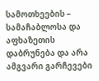სამოთხეების – სამაჩაბლოსა და აფხაზეთის დაბრუნება და არა ამგვარი გარჩევები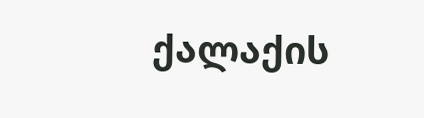ქალაქის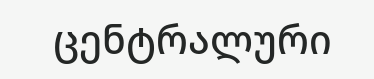ცენტრალური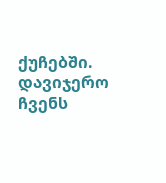ქუჩებში. დავიჯერო ჩვენს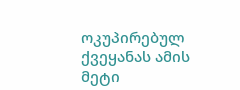ოკუპირებულ ქვეყანას ამის მეტი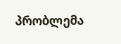პრობლემა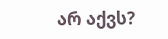არ აქვს?